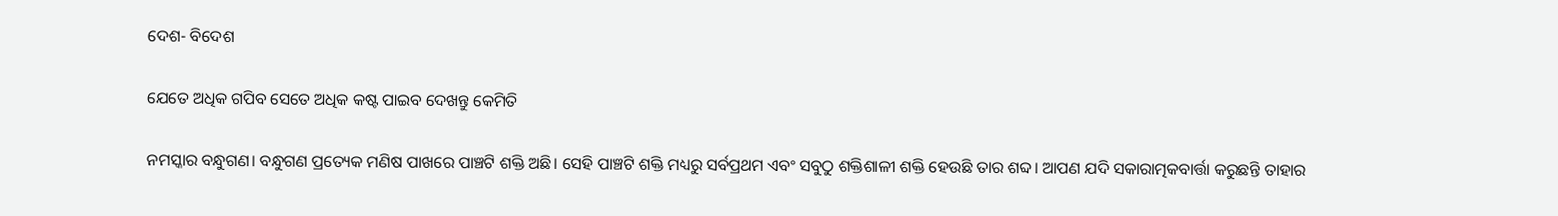ଦେଶ- ବିଦେଶ

ଯେତେ ଅଧିକ ଗପିବ ସେତେ ଅଧିକ କଷ୍ଟ ପାଇବ ଦେଖନ୍ତୁ କେମିତି

ନମସ୍କାର ବନ୍ଧୁଗଣ। ବନ୍ଧୁଗଣ ପ୍ରତ୍ୟେକ ମଣିଷ ପାଖରେ ପାଞ୍ଚଟି ଶକ୍ତି ଅଛି। ସେହି ପାଞ୍ଚଟି ଶକ୍ତି ମଧ୍ୟରୁ ସର୍ବପ୍ରଥମ ଏବଂ ସବୁଠୁ ଶକ୍ତିଶାଳୀ ଶକ୍ତି ହେଉଛି ତାର ଶବ୍ଦ। ଆପଣ ଯଦି ସକାରାତ୍ମକବାର୍ତ୍ତା କରୁଛନ୍ତି ତାହାର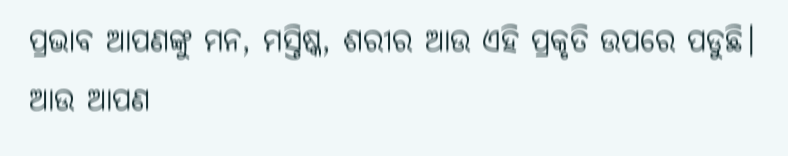ପ୍ରଭାବ ଆପଣଙ୍କୁ ମନ, ମସ୍ତିଷ୍କ, ଶରୀର ଆଉ ଏହି ପ୍ରକୃତି ଉପରେ ପଡୁଛି।
ଆଉ ଆପଣ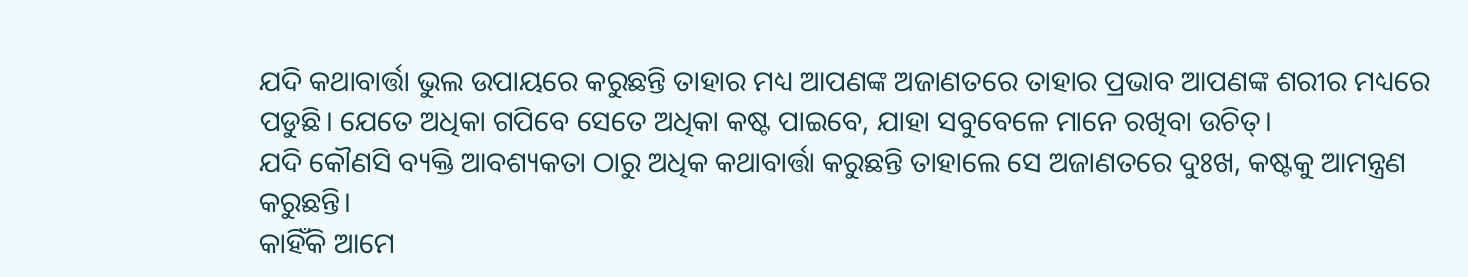ଯଦି କଥାବାର୍ତ୍ତା ଭୁଲ ଉପାୟରେ କରୁଛନ୍ତି ତାହାର ମଧ୍ୟ ଆପଣଙ୍କ ଅଜାଣତରେ ତାହାର ପ୍ରଭାବ ଆପଣଙ୍କ ଶରୀର ମଧ୍ୟରେ ପଡୁଛି। ଯେତେ ଅଧିକା ଗପିବେ ସେତେ ଅଧିକା କଷ୍ଟ ପାଇବେ, ଯାହା ସବୁବେଳେ ମାନେ ରଖିବା ଉଚିତ୍।
ଯଦି କୌଣସି ବ୍ୟକ୍ତି ଆବଶ୍ୟକତା ଠାରୁ ଅଧିକ କଥାବାର୍ତ୍ତା କରୁଛନ୍ତି ତାହାଲେ ସେ ଅଜାଣତରେ ଦୁଃଖ, କଷ୍ଟକୁ ଆମନ୍ତ୍ରଣ କରୁଛନ୍ତି।
କାହିଁକି ଆମେ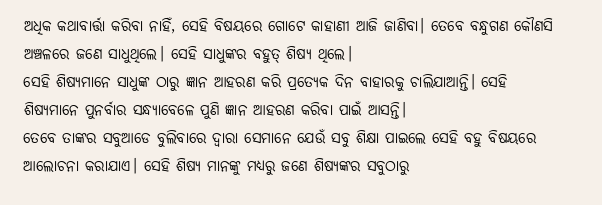ଅଧିକ କଥାବାର୍ତ୍ତା କରିବା ନାହିଁ, ସେହି ବିଷୟରେ ଗୋଟେ କାହାଣୀ ଆଜି ଜାଣିବା। ତେବେ ବନ୍ଧୁଗଣ କୌଣସି ଅଞ୍ଚଳରେ ଜଣେ ସାଧୁଥିଲେ। ସେହି ସାଧୁଙ୍କର ବହୁତ୍ ଶିଷ୍ୟ ଥିଲେ।
ସେହି ଶିଷ୍ୟମାନେ ସାଧୁଙ୍କ ଠାରୁ ଜ୍ଞାନ ଆହରଣ କରି ପ୍ରତ୍ୟେକ ଦିନ ବାହାରକୁ ଚାଲିଯାଆନ୍ତି। ସେହି ଶିଷ୍ୟମାନେ ପୁନର୍ବାର ସନ୍ଧ୍ୟାବେଳେ ପୁଣି ଜ୍ଞାନ ଆହରଣ କରିବା ପାଇଁ ଆସନ୍ତି।
ତେବେ ତାଙ୍କର ସବୁଆଡେ ବୁଲିବାରେ ଦ୍ଵାରା ସେମାନେ ଯେଉଁ ସବୁ ଶିକ୍ଷା ପାଇଲେ ସେହି ବହୁ ବିଷୟରେ ଆଲୋଚନା କରାଯାଏ। ସେହି ଶିଷ୍ୟ ମାନଙ୍କୁ ମଧ୍ୟରୁ ଜଣେ ଶିଷ୍ୟଙ୍କର ସବୁଠାରୁ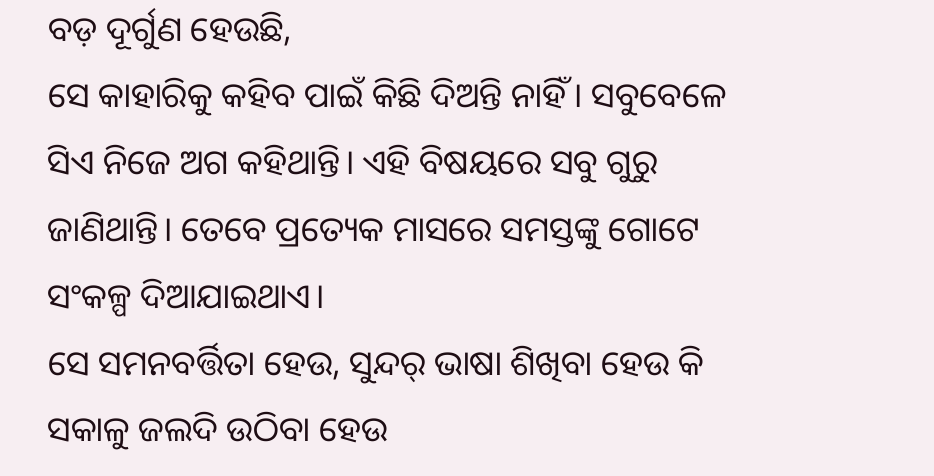ବଡ଼ ଦୂର୍ଗୁଣ ହେଉଛି,
ସେ କାହାରିକୁ କହିବ ପାଇଁ କିଛି ଦିଅନ୍ତି ନାହିଁ। ସବୁବେଳେ ସିଏ ନିଜେ ଅଗ କହିଥାନ୍ତି। ଏହି ବିଷୟରେ ସବୁ ଗୁରୁ ଜାଣିଥାନ୍ତି। ତେବେ ପ୍ରତ୍ୟେକ ମାସରେ ସମସ୍ତଙ୍କୁ ଗୋଟେ ସଂକଳ୍ପ ଦିଆଯାଇଥାଏ।
ସେ ସମନବର୍ତ୍ତିତା ହେଉ, ସୁନ୍ଦର୍ ଭାଷା ଶିଖିବା ହେଉ କି ସକାଳୁ ଜଲଦି ଉଠିବା ହେଉ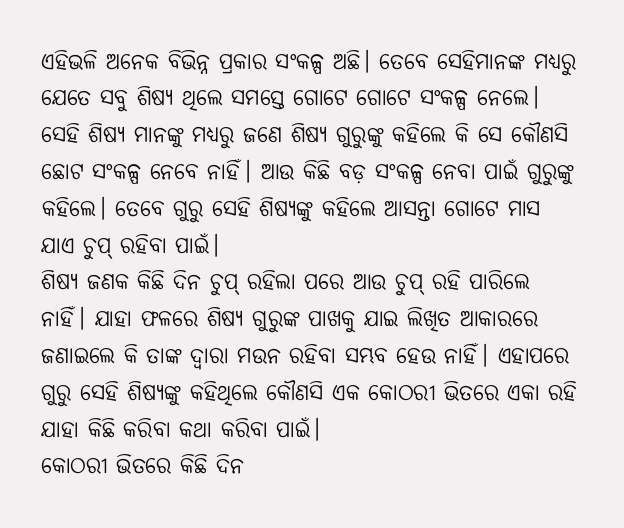ଏହିଭଳି ଅନେକ ବିଭିନ୍ନ ପ୍ରକାର ସଂକଳ୍ପ ଅଛି। ତେବେ ସେହିମାନଙ୍କ ମଧ୍ୟରୁ ଯେତେ ସବୁ ଶିଷ୍ୟ ଥିଲେ ସମସ୍ତେ ଗୋଟେ ଗୋଟେ ସଂକଳ୍ପ ନେଲେ।
ସେହି ଶିଷ୍ୟ ମାନଙ୍କୁ ମଧ୍ୟରୁ ଜଣେ ଶିଷ୍ୟ ଗୁରୁଙ୍କୁ କହିଲେ କି ସେ କୌଣସି ଛୋଟ ସଂକଳ୍ପ ନେବେ ନାହିଁ। ଆଉ କିଛି ବଡ଼ ସଂକଳ୍ପ ନେବା ପାଇଁ ଗୁରୁଙ୍କୁ କହିଲେ। ତେବେ ଗୁରୁ ସେହି ଶିଷ୍ୟଙ୍କୁ କହିଲେ ଆସନ୍ତା ଗୋଟେ ମାସ ଯାଏ ଚୁପ୍ ରହିବା ପାଇଁ।
ଶିଷ୍ୟ ଜଣକ କିଛି ଦିନ ଚୁପ୍ ରହିଲା ପରେ ଆଉ ଚୁପ୍ ରହି ପାରିଲେ ନାହିଁ। ଯାହା ଫଳରେ ଶିଷ୍ୟ ଗୁରୁଙ୍କ ପାଖକୁ ଯାଇ ଲିଖିତ ଆକାରରେ ଜଣାଇଲେ କି ତାଙ୍କ ଦ୍ଵାରା ମଉନ ରହିବା ସମ୍ଭବ ହେଉ ନାହିଁ। ଏହାପରେ ଗୁରୁ ସେହି ଶିଷ୍ୟଙ୍କୁ କହିଥିଲେ କୌଣସି ଏକ କୋଠରୀ ଭିତରେ ଏକା ରହି ଯାହା କିଛି କରିବା କଥା କରିବା ପାଇଁ।
କୋଠରୀ ଭିତରେ କିଛି ଦିନ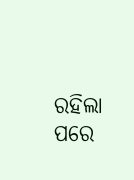ରହିଲା ପରେ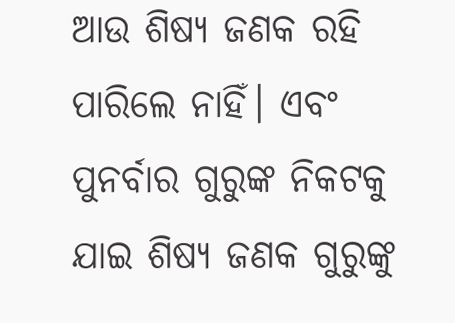ଆଉ ଶିଷ୍ୟ ଜଣକ ରହି ପାରିଲେ ନାହିଁ। ଏବଂ ପୁନର୍ବାର ଗୁରୁଙ୍କ ନିକଟକୁ ଯାଇ ଶିଷ୍ୟ ଜଣକ ଗୁରୁଙ୍କୁ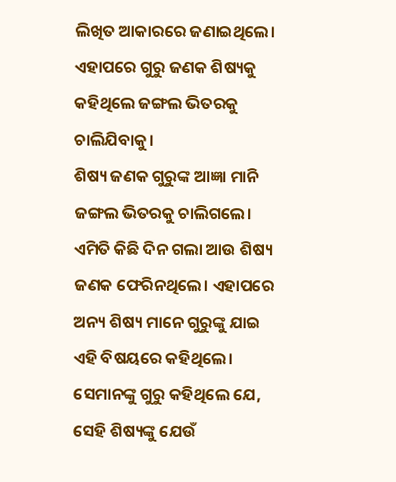ଲିଖିତ ଆକାରରେ ଜଣାଇଥିଲେ। ଏହାପରେ ଗୁରୁ ଜଣକ ଶିଷ୍ୟକୁ କହିଥିଲେ ଜଙ୍ଗଲ ଭିତରକୁ ଚାଲିଯିବାକୁ।
ଶିଷ୍ୟ ଜଣକ ଗୁରୁଙ୍କ ଆଜ୍ଞା ମାନି ଜଙ୍ଗଲ ଭିତରକୁ ଚାଲିଗଲେ। ଏମିତି କିଛି ଦିନ ଗଲା ଆଉ ଶିଷ୍ୟ ଜଣକ ଫେରିନଥିଲେ। ଏହାପରେ ଅନ୍ୟ ଶିଷ୍ୟ ମାନେ ଗୁରୁଙ୍କୁ ଯାଇ ଏହି ବିଷୟରେ କହିଥିଲେ।
ସେମାନଙ୍କୁ ଗୁରୁ କହିଥିଲେ ଯେ, ସେହି ଶିଷ୍ୟଙ୍କୁ ଯେଉଁ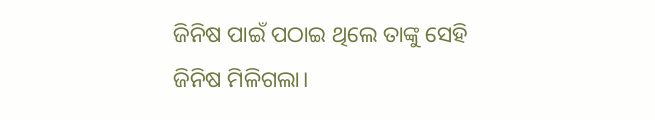ଜିନିଷ ପାଇଁ ପଠାଇ ଥିଲେ ତାଙ୍କୁ ସେହି ଜିନିଷ ମିଳିଗଲା।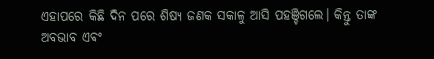ଏହାପରେ କିଛି ଦିନ ପରେ ଶିଷ୍ୟ ଜଣକ ସକାଳୁ ଆସି ପହଞ୍ଚିଗଲେ। କିନ୍ତୁ ତାଙ୍କ ଅବଭାବ ଏଵଂ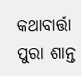କଥାବାର୍ତ୍ତା ପୁରା ଶାନ୍ତ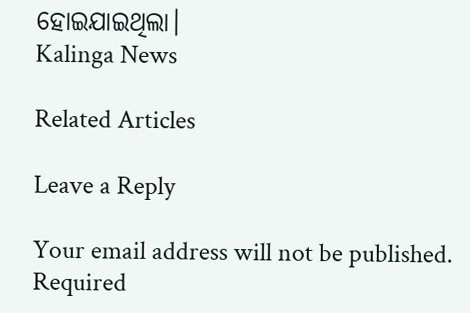ହୋଇଯାଇଥିଲା।
Kalinga News

Related Articles

Leave a Reply

Your email address will not be published. Required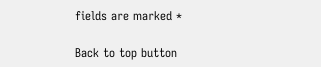fields are marked *

Back to top button